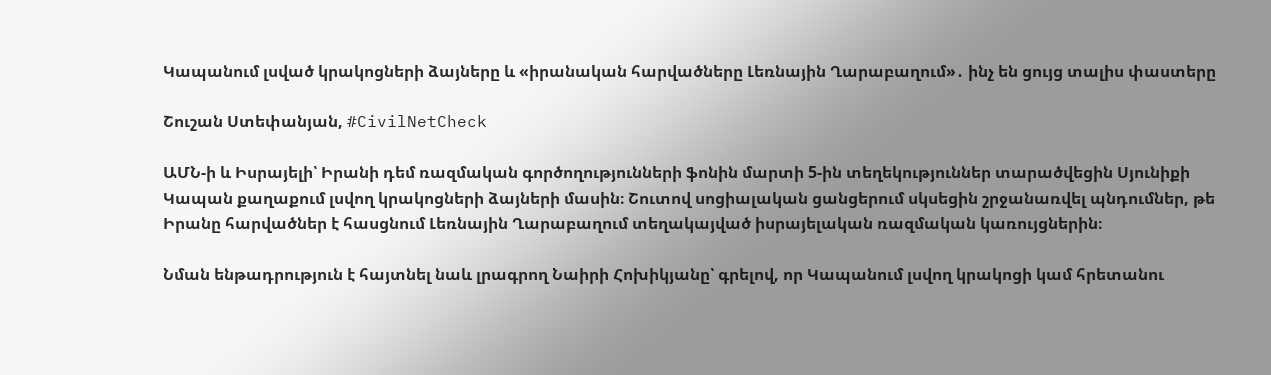Կապանում լսված կրակոցների ձայները և «իրանական հարվածները Լեռնային Ղարաբաղում»․ ինչ են ցույց տալիս փաստերը

Շուշան Ստեփանյան, #CivilNetCheck

ԱՄՆ-ի և Իսրայելի՝ Իրանի դեմ ռազմական գործողությունների ֆոնին մարտի 5-ին տեղեկություններ տարածվեցին Սյունիքի Կապան քաղաքում լսվող կրակոցների ձայների մասին։ Շուտով սոցիալական ցանցերում սկսեցին շրջանառվել պնդումներ, թե Իրանը հարվածներ է հասցնում Լեռնային Ղարաբաղում տեղակայված իսրայելական ռազմական կառույցներին։

Նման ենթադրություն է հայտնել նաև լրագրող Նաիրի Հոխիկյանը՝ գրելով, որ Կապանում լսվող կրակոցի կամ հրետանու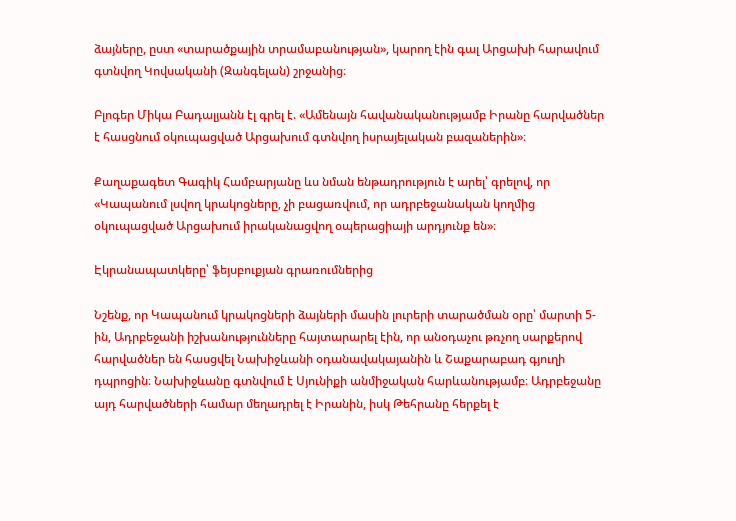ձայները, ըստ «տարածքային տրամաբանության», կարող էին գալ Արցախի հարավում գտնվող Կովսականի (Զանգելան) շրջանից։

Բլոգեր Միկա Բադալյանն էլ գրել է. «Ամենայն հավանականությամբ Իրանը հարվածներ է հասցնում օկուպացված Արցախում գտնվող իսրայելական բազաներին»։

Քաղաքագետ Գագիկ Համբարյանը ևս նման ենթադրություն է արել՝ գրելով, որ «Կապանում լսվող կրակոցները, չի բացառվում, որ ադրբեջանական կողմից օկուպացված Արցախում իրականացվող օպերացիայի արդյունք են»։

Էկրանապատկերը՝ ֆեյսբուքյան գրառումներից

Նշենք, որ Կապանում կրակոցների ձայների մասին լուրերի տարածման օրը՝ մարտի 5-ին, Ադրբեջանի իշխանությունները հայտարարել էին, որ անօդաչու թռչող սարքերով հարվածներ են հասցվել Նախիջևանի օդանավակայանին և Շաքարաբադ գյուղի դպրոցին։ Նախիջևանը գտնվում է Սյունիքի անմիջական հարևանությամբ։ Ադրբեջանը այդ հարվածների համար մեղադրել է Իրանին, իսկ Թեհրանը հերքել է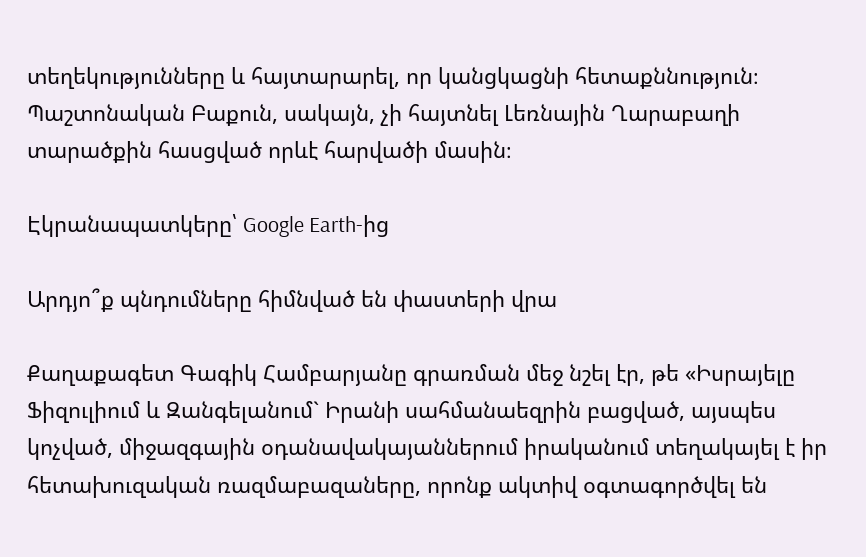տեղեկությունները և հայտարարել, որ կանցկացնի հետաքննություն։ Պաշտոնական Բաքուն, սակայն, չի հայտնել Լեռնային Ղարաբաղի տարածքին հասցված որևէ հարվածի մասին։

Էկրանապատկերը՝ Google Earth-ից

Արդյո՞ք պնդումները հիմնված են փաստերի վրա

Քաղաքագետ Գագիկ Համբարյանը գրառման մեջ նշել էր, թե «Իսրայելը Ֆիզուլիում և Զանգելանում` Իրանի սահմանաեզրին բացված, այսպես կոչված, միջազգային օդանավակայաններում իրականում տեղակայել է իր հետախուզական ռազմաբազաները, որոնք ակտիվ օգտագործվել են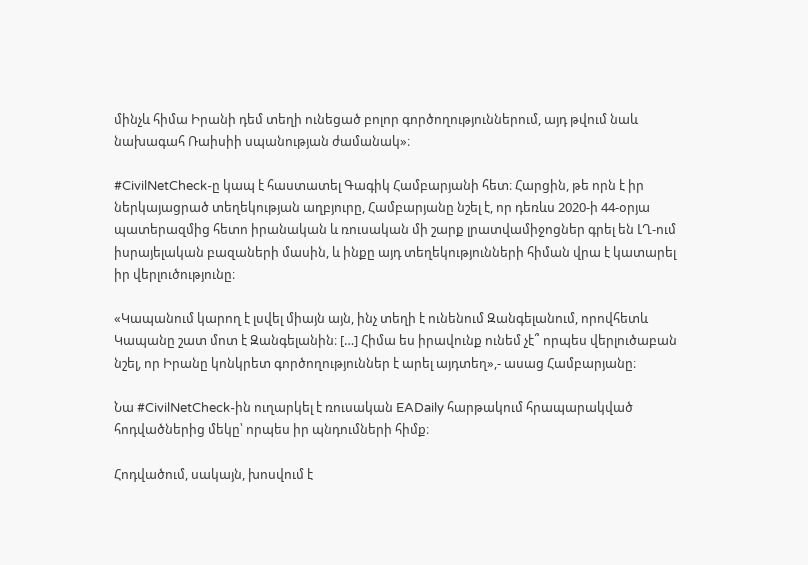մինչև հիմա Իրանի դեմ տեղի ունեցած բոլոր գործողություններում, այդ թվում նաև նախագահ Ռաիսիի սպանության ժամանակ»։

#CivilNetCheck-ը կապ է հաստատել Գագիկ Համբարյանի հետ։ Հարցին, թե որն է իր ներկայացրած տեղեկության աղբյուրը, Համբարյանը նշել է, որ դեռևս 2020-ի 44-օրյա պատերազմից հետո իրանական և ռուսական մի շարք լրատվամիջոցներ գրել են ԼՂ-ում իսրայելական բազաների մասին, և ինքը այդ տեղեկությունների հիման վրա է կատարել իր վերլուծությունը։

«Կապանում կարող է լսվել միայն այն, ինչ տեղի է ունենում Զանգելանում, որովհետև Կապանը շատ մոտ է Զանգելանին։ […] Հիմա ես իրավունք ունեմ չէ՞ որպես վերլուծաբան նշել, որ Իրանը կոնկրետ գործողություններ է արել այդտեղ»,- ասաց Համբարյանը։

Նա #CivilNetCheck-ին ուղարկել է ռուսական EADaily հարթակում հրապարակված հոդվածներից մեկը՝ որպես իր պնդումների հիմք։

Հոդվածում, սակայն, խոսվում է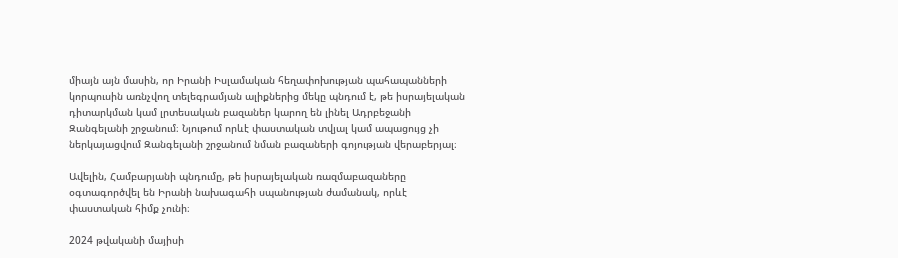միայն այն մասին, որ Իրանի Իսլամական հեղափոխության պահապանների կորպուսին առնչվող տելեգրամյան ալիքներից մեկը պնդում է, թե իսրայելական դիտարկման կամ լրտեսական բազաներ կարող են լինել Ադրբեջանի Զանգելանի շրջանում։ Նյութում որևէ փաստական տվյալ կամ ապացույց չի ներկայացվում Զանգելանի շրջանում նման բազաների գոյության վերաբերյալ։

Ավելին, Համբարյանի պնդումը, թե իսրայելական ռազմաբազաները օգտագործվել են Իրանի նախագահի սպանության ժամանակ, որևէ փաստական հիմք չունի։

2024 թվականի մայիսի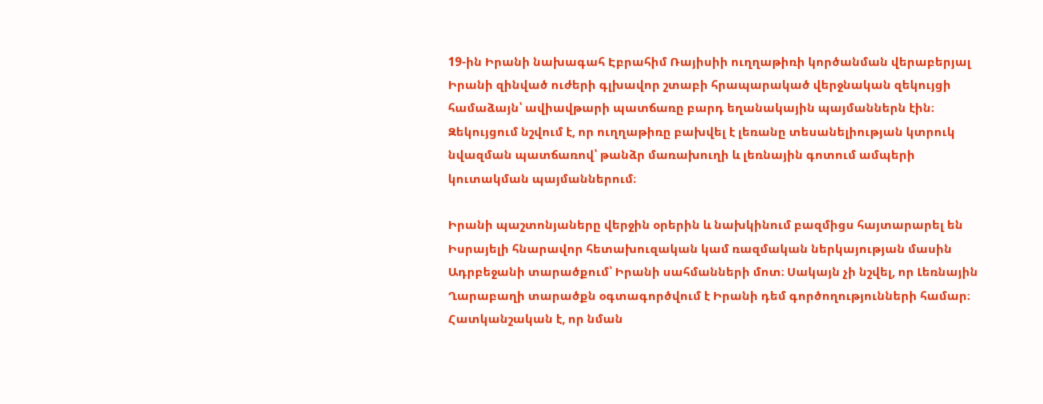19-ին Իրանի նախագահ Էբրահիմ Ռայիսիի ուղղաթիռի կործանման վերաբերյալ Իրանի զինված ուժերի գլխավոր շտաբի հրապարակած վերջնական զեկույցի համաձայն՝ ավիավթարի պատճառը բարդ եղանակային պայմաններն էին։ Զեկույցում նշվում է, որ ուղղաթիռը բախվել է լեռանը տեսանելիության կտրուկ նվազման պատճառով՝ թանձր մառախուղի և լեռնային գոտում ամպերի կուտակման պայմաններում։

Իրանի պաշտոնյաները վերջին օրերին և նախկինում բազմիցս հայտարարել են Իսրայելի հնարավոր հետախուզական կամ ռազմական ներկայության մասին Ադրբեջանի տարածքում՝ Իրանի սահմանների մոտ։ Սակայն չի նշվել, որ Լեռնային Ղարաբաղի տարածքն օգտագործվում է Իրանի դեմ գործողությունների համար։ Հատկանշական է, որ նման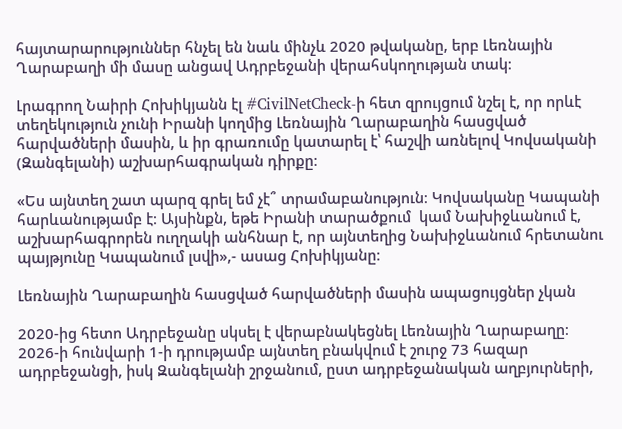հայտարարություններ հնչել են նաև մինչև 2020 թվականը, երբ Լեռնային Ղարաբաղի մի մասը անցավ Ադրբեջանի վերահսկողության տակ։

Լրագրող Նաիրի Հոխիկյանն էլ #CivilNetCheck-ի հետ զրույցում նշել է, որ որևէ տեղեկություն չունի Իրանի կողմից Լեռնային Ղարաբաղին հասցված հարվածների մասին, և իր գրառումը կատարել է՝ հաշվի առնելով Կովսականի (Զանգելանի) աշխարհագրական դիրքը։

«Ես այնտեղ շատ պարզ գրել եմ չէ՞ տրամաբանություն։ Կովսականը Կապանի հարևանությամբ է։ Այսինքն, եթե Իրանի տարածքում  կամ Նախիջևանում է, աշխարհագրորեն ուղղակի անհնար է, որ այնտեղից Նախիջևանում հրետանու պայթյունը Կապանում լսվի»,- ասաց Հոխիկյանը։

Լեռնային Ղարաբաղին հասցված հարվածների մասին ապացույցներ չկան

2020-ից հետո Ադրբեջանը սկսել է վերաբնակեցնել Լեռնային Ղարաբաղը։ 2026-ի հունվարի 1-ի դրությամբ այնտեղ բնակվում է շուրջ 73 հազար ադրբեջանցի, իսկ Զանգելանի շրջանում, ըստ ադրբեջանական աղբյուրների,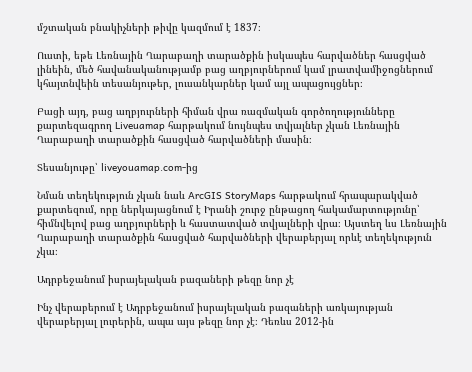մշտական բնակիչների թիվը կազմում է 1837։

Ուստի, եթե Լեռնային Ղարաբաղի տարածքին իսկապես հարվածներ հասցված լինեին, մեծ հավանականությամբ բաց աղբյուրներում կամ լրատվամիջոցներում կհայտնվեին տեսանյութեր, լուսանկարներ կամ այլ ապացույցներ։

Բացի այդ, բաց աղբյուրների հիման վրա ռազմական գործողությունները քարտեզագրող Liveuamap հարթակում նույնպես տվյալներ չկան Լեռնային Ղարաբաղի տարածքին հասցված հարվածների մասին։

Տեսանյութը՝ liveyouamap.com-ից

Նման տեղեկություն չկան նաև ArcGIS StoryMaps հարթակում հրապարակված քարտեզում, որը ներկայացնում է Իրանի շուրջ ընթացող հակամարտությունը՝ հիմնվելով բաց աղբյուրների և հաստատված տվյալների վրա։ Այստեղ ևս Լեռնային Ղարաբաղի տարածքին հասցված հարվածների վերաբերյալ որևէ տեղեկություն չկա։

Ադրբեջանում իսրայելական բազաների թեզը նոր չէ

Ինչ վերաբերում է Ադրբեջանում իսրայելական բազաների առկայության վերաբերյալ լուրերին, ապա այս թեզը նոր չէ։ Դեռևս 2012-ին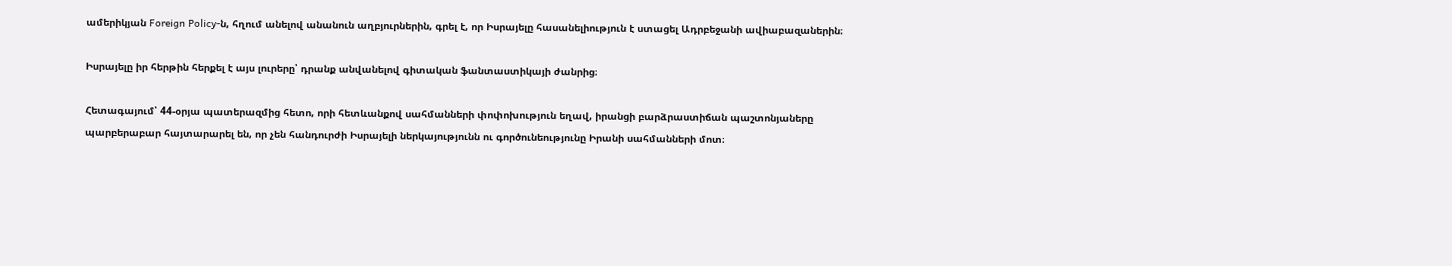ամերիկյան Foreign Policy-ն, հղում անելով անանուն աղբյուրներին, գրել է, որ Իսրայելը հասանելիություն է ստացել Ադրբեջանի ավիաբազաներին։

Իսրայելը իր հերթին հերքել է այս լուրերը՝ դրանք անվանելով գիտական ֆանտաստիկայի ժանրից։

Հետագայում՝ 44-օրյա պատերազմից հետո, որի հետևանքով սահմանների փոփոխություն եղավ, իրանցի բարձրաստիճան պաշտոնյաները պարբերաբար հայտարարել են, որ չեն հանդուրժի Իսրայելի ներկայությունն ու գործունեությունը Իրանի սահմանների մոտ։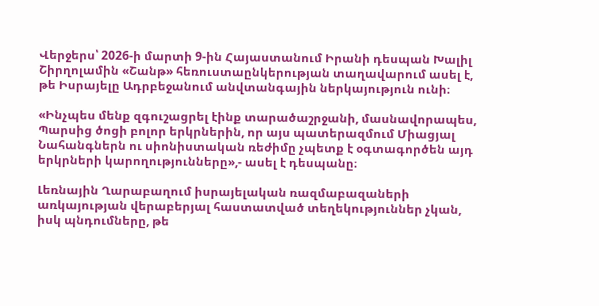Վերջերս՝ 2026-ի մարտի 9-ին Հայաստանում Իրանի դեսպան Խալիլ Շիրղոլամին «Շանթ» հեռուստաընկերության տաղավարում ասել է, թե Իսրայելը Ադրբեջանում անվտանգային ներկայություն ունի։

«Ինչպես մենք զգուշացրել էինք տարածաշրջանի, մասնավորապես, Պարսից ծոցի բոլոր երկրներին, որ այս պատերազմում Միացյալ Նահանգներն ու սիոնիստական ռեժիմը չպետք է օգտագործեն այդ երկրների կարողությունները»,- ասել է դեսպանը։

Լեռնային Ղարաբաղում իսրայելական ռազմաբազաների առկայության վերաբերյալ հաստատված տեղեկություններ չկան, իսկ պնդումները, թե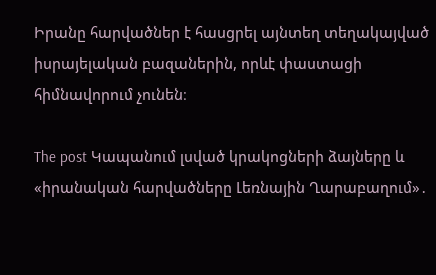Իրանը հարվածներ է հասցրել այնտեղ տեղակայված իսրայելական բազաներին, որևէ փաստացի հիմնավորում չունեն։

The post Կապանում լսված կրակոցների ձայները և «իրանական հարվածները Լեռնային Ղարաբաղում»․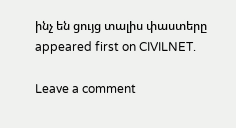ինչ են ցույց տալիս փաստերը appeared first on CIVILNET.

Leave a comment